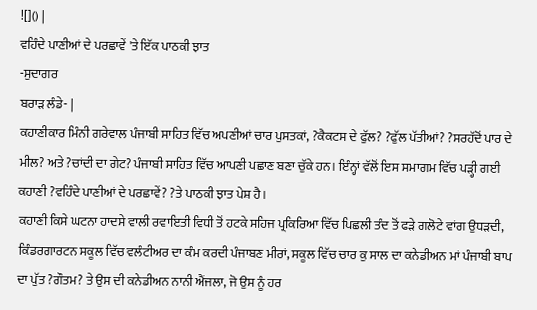![]() |
ਵਹਿੰਦੇ ਪਾਣੀਆਂ ਦੇ ਪਰਛਾਵੇਂ 'ਤੇ ਇੱਕ ਪਾਠਕੀ ਝਾਤ
-ਸੁਦਾਗਰ
ਬਰਾੜ ਲੰਡੇ- |
ਕਹਾਣੀਕਾਰ ਮਿੰਨੀ ਗਰੇਵਾਲ ਪੰਜਾਬੀ ਸਾਹਿਤ ਵਿੱਚ ਅਪਣੀਆਂ ਚਾਰ ਪੁਸਤਕਾਂ, ?ਕੈਕਟਸ ਦੇ ਫੁੱਲ? ?ਫੁੱਲ ਪੱਤੀਆਂ? ?ਸਰਹੱਦੋਂ ਪਾਰ ਦੇ ਮੀਲ? ਅਤੇ ?ਚਾਂਦੀ ਦਾ ਗੇਟ? ਪੰਜਾਬੀ ਸਾਹਿਤ ਵਿੱਚ ਆਪਣੀ ਪਛਾਣ ਬਣਾ ਚੁੱਕੇ ਹਨ। ਇੰਨ੍ਹਾਂ ਵੱਲੋਂ ਇਸ ਸਮਾਗਮ ਵਿੱਚ ਪੜ੍ਹੀ ਗਈ ਕਹਾਣੀ ?ਵਹਿੰਦੇ ਪਾਣੀਆਂ ਦੇ ਪਰਛਾਵੇਂ? ?ਤੇ ਪਾਠਕੀ ਝਾਤ ਪੇਸ਼ ਹੈ।
ਕਹਾਣੀ ਕਿਸੇ ਘਟਨਾ ਹਾਦਸੇ ਵਾਲੀ ਰਵਾਇਤੀ ਵਿਧੀ ਤੋਂ ਹਟਕੇ ਸਹਿਜ ਪ੍ਰਕਿਰਿਆ ਵਿੱਚ ਪਿਛਲੀ ਤੰਦ ਤੋਂ ਫੜੇ ਗਲੋਟੇ ਵਾਂਗ ਉਧੜਦੀ, ਕਿੰਡਰਗਾਰਟਨ ਸਕੂਲ ਵਿੱਚ ਵਲੰਟੀਅਰ ਦਾ ਕੰਮ ਕਰਦੀ ਪੰਜਾਬਣ ਮੀਰਾਂ, ਸਕੂਲ ਵਿੱਚ ਚਾਰ ਕੁ ਸਾਲ ਦਾ ਕਨੇਡੀਅਨ ਮਾਂ ਪੰਜਾਬੀ ਬਾਪ ਦਾ ਪੁੱਤ ?ਗੌਤਮ? ਤੇ ਉਸ ਦੀ ਕਨੇਡੀਅਨ ਨਾਨੀ ਐਂਜਲਾ, ਜੋ ਉਸ ਨੂੰ ਹਰ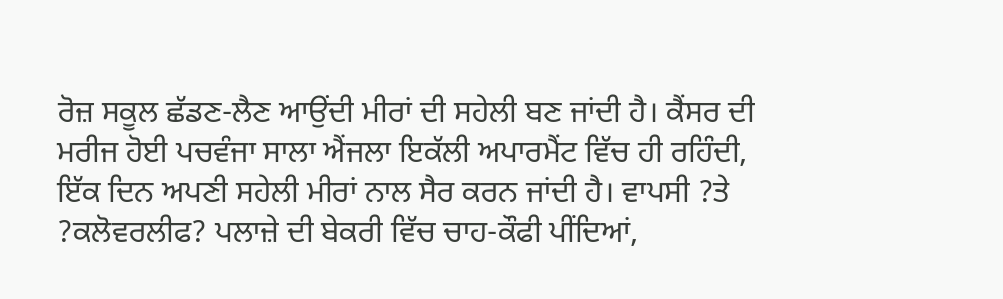ਰੋਜ਼ ਸਕੂਲ ਛੱਡਣ-ਲੈਣ ਆਉਂਦੀ ਮੀਰਾਂ ਦੀ ਸਹੇਲੀ ਬਣ ਜਾਂਦੀ ਹੈ। ਕੈਂਸਰ ਦੀ ਮਰੀਜ ਹੋਈ ਪਚਵੰਜਾ ਸਾਲਾ ਐਂਜਲਾ ਇਕੱਲੀ ਅਪਾਰਮੈਂਟ ਵਿੱਚ ਹੀ ਰਹਿੰਦੀ, ਇੱਕ ਦਿਨ ਅਪਣੀ ਸਹੇਲੀ ਮੀਰਾਂ ਨਾਲ ਸੈਰ ਕਰਨ ਜਾਂਦੀ ਹੈ। ਵਾਪਸੀ ?ਤੇ ?ਕਲੋਵਰਲੀਫ? ਪਲਾਜ਼ੇ ਦੀ ਬੇਕਰੀ ਵਿੱਚ ਚਾਹ-ਕੌਫੀ ਪੀਂਦਿਆਂ,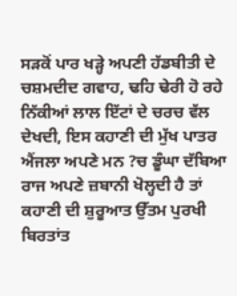ਸੜਕੋਂ ਪਾਰ ਖੜ੍ਹੇ ਅਪਣੀ ਹੱਡਬੀਤੀ ਦੇ ਚਸ਼ਮਦੀਦ ਗਵਾਹ, ਢਹਿ ਢੇਰੀ ਹੋ ਰਹੇ ਨਿੱਕੀਆਂ ਲਾਲ ਇੱਟਾਂ ਦੇ ਚਰਚ ਵੱਲ ਦੇਖਦੀ, ਇਸ ਕਹਾਣੀ ਦੀ ਮੁੱਖ ਪਾਤਰ ਐਂਜਲਾ ਅਪਣੇ ਮਨ ?ਚ ਡੂੰਘਾ ਦੱਬਿਆ ਰਾਜ ਅਪਣੇ ਜ਼ਬਾਨੀ ਖੋਲ੍ਹਦੀ ਹੈ ਤਾਂ ਕਹਾਣੀ ਦੀ ਸ਼ੁਰੂਆਤ ਉੱਤਮ ਪੁਰਖੀ ਬਿਰਤਾਂਤ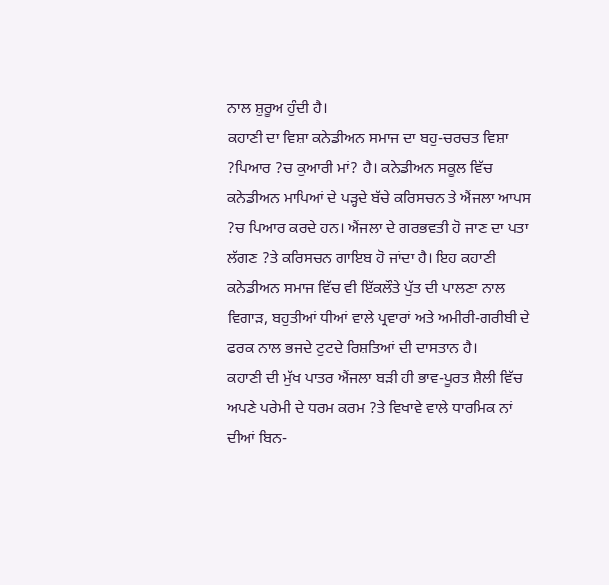ਨਾਲ ਸ਼ੁਰੂਅ ਹੁੰਦੀ ਹੈ।
ਕਹਾਣੀ ਦਾ ਵਿਸ਼ਾ ਕਨੇਡੀਅਨ ਸਮਾਜ ਦਾ ਬਹੁ-ਚਰਚਤ ਵਿਸ਼ਾ ?ਪਿਆਰ ?ਚ ਕੁਆਰੀ ਮਾਂ? ਹੈ। ਕਨੇਡੀਅਨ ਸਕੂਲ ਵਿੱਚ ਕਨੇਡੀਅਨ ਮਾਪਿਆਂ ਦੇ ਪੜ੍ਹਦੇ ਬੱਚੇ ਕਰਿਸਚਨ ਤੇ ਐਂਜਲਾ ਆਪਸ ?ਚ ਪਿਆਰ ਕਰਦੇ ਹਨ। ਐਂਜਲਾ ਦੇ ਗਰਭਵਤੀ ਹੋ ਜਾਣ ਦਾ ਪਤਾ ਲੱਗਣ ?ਤੇ ਕਰਿਸਚਨ ਗਾਇਬ ਹੋ ਜਾਂਦਾ ਹੈ। ਇਹ ਕਹਾਣੀ ਕਨੇਡੀਅਨ ਸਮਾਜ ਵਿੱਚ ਵੀ ਇੱਕਲੌਤੇ ਪੁੱਤ ਦੀ ਪਾਲਣਾ ਨਾਲ ਵਿਗਾੜ, ਬਹੁਤੀਆਂ ਧੀਆਂ ਵਾਲੇ ਪ੍ਰਵਾਰਾਂ ਅਤੇ ਅਮੀਰੀ-ਗਰੀਬੀ ਦੇ ਫਰਕ ਨਾਲ ਭਜਦੇ ਟੁਟਦੇ ਰਿਸ਼ਤਿਆਂ ਦੀ ਦਾਸਤਾਨ ਹੈ।
ਕਹਾਣੀ ਦੀ ਮੁੱਖ ਪਾਤਰ ਐਂਜਲਾ ਬੜੀ ਹੀ ਭਾਵ-ਪੂਰਤ ਸ਼ੈਲੀ ਵਿੱਚ ਅਪਣੇ ਪਰੇਮੀ ਦੇ ਧਰਮ ਕਰਮ ?ਤੇ ਵਿਖਾਵੇ ਵਾਲੇ ਧਾਰਮਿਕ ਨਾਂ ਦੀਆਂ ਬਿਨ-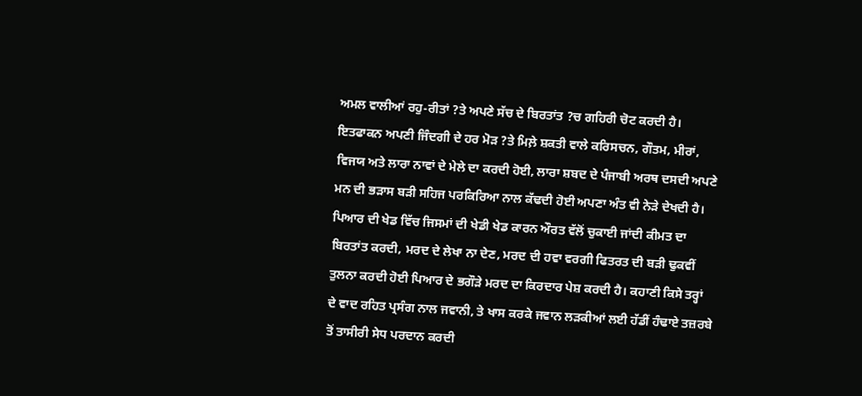ਅਮਲ ਵਾਲੀਆਂ ਰਹੁ-ਰੀਤਾਂ ?ਤੇ ਅਪਣੇ ਸੱਚ ਦੇ ਬਿਰਤਾਂਤ ?ਚ ਗਹਿਰੀ ਚੋਟ ਕਰਦੀ ਹੈ। ਇਤਫਾਕਨ ਅਪਣੀ ਜਿੰਦਗੀ ਦੇ ਹਰ ਮੋੜ ?ਤੇ ਮਿਲ਼ੇ ਸ਼ਕਤੀ ਵਾਲੇ ਕਰਿਸਚਨ, ਗੌਤਮ, ਮੀਰਾਂ, ਵਿਜਯ ਅਤੇ ਲਾਰਾ ਨਾਵਾਂ ਦੇ ਮੇਲੇ ਦਾ ਕਰਦੀ ਹੋਈ, ਲਾਰਾ ਸ਼ਬਦ ਦੇ ਪੰਜਾਬੀ ਅਰਥ ਦਸਦੀ ਅਪਣੇ ਮਨ ਦੀ ਭੜਾਸ ਬੜੀ ਸਹਿਜ ਪਰਕਿਰਿਆ ਨਾਲ ਕੱਢਦੀ ਹੋਈ ਅਪਣਾ ਅੰਤ ਵੀ ਨੇੜੇ ਦੇਖਦੀ ਹੈ।
ਪਿਆਰ ਦੀ ਖੇਡ ਵਿੱਚ ਜਿਸਮਾਂ ਦੀ ਖੇਡੀ ਖੇਡ ਕਾਰਨ ਔਰਤ ਵੱਲੋਂ ਚੁਕਾਈ ਜਾਂਦੀ ਕੀਮਤ ਦਾ ਬਿਰਤਾਂਤ ਕਰਦੀ, ਮਰਦ ਦੇ ਲੇਖਾ ਨਾ ਦੇਣ, ਮਰਦ ਦੀ ਹਵਾ ਵਰਗੀ ਫਿਤਰਤ ਦੀ ਬੜੀ ਢੁਕਵੀਂ ਤੁਲਨਾ ਕਰਦੀ ਹੋਈ ਪਿਆਰ ਦੇ ਭਗੌੜੇ ਮਰਦ ਦਾ ਕਿਰਦਾਰ ਪੇਸ਼ ਕਰਦੀ ਹੈ। ਕਹਾਣੀ ਕਿਸੇ ਤਰ੍ਹਾਂ ਦੇ ਵਾਦ ਰਹਿਤ ਪ੍ਰਸੰਗ ਨਾਲ ਜਵਾਨੀ, ਤੇ ਖਾਸ ਕਰਕੇ ਜਵਾਨ ਲੜਕੀਆਂ ਲਈ ਹੱਡੀਂ ਹੰਢਾਏ ਤਜ਼ਰਬੇ ਤੋਂ ਤਾਸੀਰੀ ਸੇਧ ਪਰਦਾਨ ਕਰਦੀ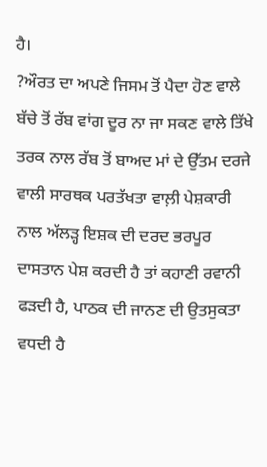ਹੈ।
?ਔਰਤ ਦਾ ਅਪਣੇ ਜਿਸਮ ਤੋਂ ਪੈਦਾ ਹੋਣ ਵਾਲੇ ਬੱਚੇ ਤੋਂ ਰੱਬ ਵਾਂਗ ਦੂਰ ਨਾ ਜਾ ਸਕਣ ਵਾਲੇ ਤਿੱਖੇ ਤਰਕ ਨਾਲ ਰੱਬ ਤੋਂ ਬਾਅਦ ਮਾਂ ਦੇ ਉੱਤਮ ਦਰਜੇ ਵਾਲੀ ਸਾਰਥਕ ਪਰਤੱਖਤਾ ਵਾਲ਼ੀ ਪੇਸ਼ਕਾਰੀ ਨਾਲ ਅੱਲੜ੍ਹ ਇਸ਼ਕ ਦੀ ਦਰਦ ਭਰਪੂਰ ਦਾਸਤਾਨ ਪੇਸ਼ ਕਰਦੀ ਹੈ ਤਾਂ ਕਹਾਣੀ ਰਵਾਨੀ ਫੜਦੀ ਹੈ, ਪਾਠਕ ਦੀ ਜਾਨਣ ਦੀ ਉਤਸੁਕਤਾ ਵਧਦੀ ਹੈ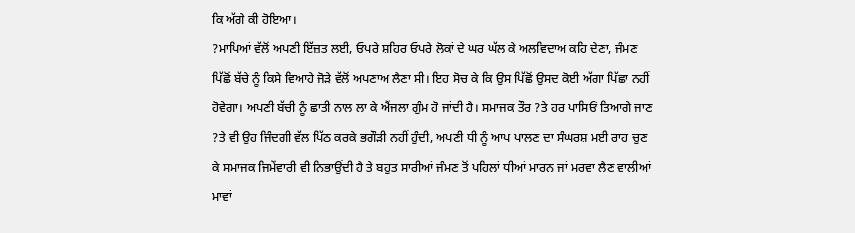ਕਿ ਅੱਗੇ ਕੀ ਹੋਇਆ।
?ਮਾਪਿਆਂ ਵੱਲੋਂ ਅਪਣੀ ਇੱਜ਼ਤ ਲਈ, ਓਪਰੇ ਸ਼ਹਿਰ ਓਪਰੇ ਲੋਕਾਂ ਦੇ ਘਰ ਘੱਲ ਕੇ ਅਲਵਿਦਾਅ ਕਹਿ ਦੇਣਾ, ਜੰਮਣ ਪਿੱਛੋਂ ਬੱਚੇ ਨੂੰ ਕਿਸੇ ਵਿਆਹੇ ਜੋੜੇ ਵੱਲੋਂ ਅਪਣਾਅ ਲੈਣਾ ਸੀ। ਇਹ ਸੋਚ ਕੇ ਕਿ ਉਸ ਪਿੱਛੋਂ ਉਸਦ ਕੋਈ ਅੱਗਾ ਪਿੱਛਾ ਨਹੀਂ ਹੋਵੇਗਾ। ਅਪਣੀ ਬੱਚੀ ਨੂੰ ਛਾਤੀ ਨਾਲ ਲਾ ਕੇ ਐਂਜਲਾ ਗੁੰਮ ਹੋ ਜਾਂਦੀ ਹੈ। ਸਮਾਜਕ ਤੌਰ ?ਤੇ ਹਰ ਪਾਸਿਓਂ ਤਿਆਗੇ ਜਾਣ ?ਤੇ ਵੀ ਉਹ ਜਿੰਦਗੀ ਵੱਲ ਪਿੱਠ ਕਰਕੇ ਭਗੌੜੀ ਨਹੀਂ ਹੁੰਦੀ, ਅਪਣੀ ਧੀ ਨੂੰ ਆਪ ਪਾਲਣ ਦਾ ਸੰਘਰਸ਼ ਮਈ ਰਾਹ ਚੁਣ ਕੇ ਸਮਾਜਕ ਜਿਮੇਂਵਾਰੀ ਵੀ ਨਿਭਾਉਂਦੀ ਹੈ ਤੇ ਬਹੁਤ ਸਾਰੀਆਂ ਜੰਮਣ ਤੋਂ ਪਹਿਲਾਂ ਧੀਆਂ ਮਾਰਨ ਜਾਂ ਮਰਵਾ ਲੈਣ ਵਾਲੀਆਂ ਮਾਵਾਂ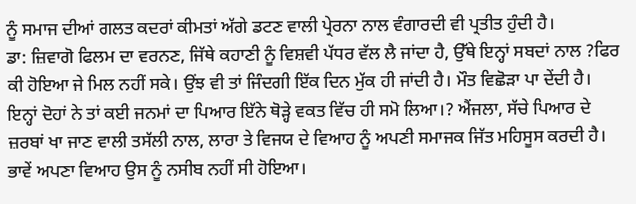ਨੂੰ ਸਮਾਜ ਦੀਆਂ ਗਲਤ ਕਦਰਾਂ ਕੀਮਤਾਂ ਅੱਗੇ ਡਟਣ ਵਾਲੀ ਪ੍ਰੇਰਨਾ ਨਾਲ ਵੰਗਾਰਦੀ ਵੀ ਪ੍ਰਤੀਤ ਹੁੰਦੀ ਹੈ।
ਡਾ: ਜ਼ਿਵਾਗੋ ਫਿਲਮ ਦਾ ਵਰਨਣ, ਜਿੱਥੇ ਕਹਾਣੀ ਨੂੰ ਵਿਸ਼ਵੀ ਪੱਧਰ ਵੱਲ ਲੈ ਜਾਂਦਾ ਹੈ, ਉੱਥੇ ਇਨ੍ਹਾਂ ਸਬਦਾਂ ਨਾਲ ?ਫਿਰ ਕੀ ਹੋਇਆ ਜੇ ਮਿਲ ਨਹੀਂ ਸਕੇ। ਉਂਝ ਵੀ ਤਾਂ ਜਿੰਦਗੀ ਇੱਕ ਦਿਨ ਮੁੱਕ ਹੀ ਜਾਂਦੀ ਹੈ। ਮੌਤ ਵਿਛੋੜਾ ਪਾ ਦੇਂਦੀ ਹੈ। ਇਨ੍ਹਾਂ ਦੋਹਾਂ ਨੇ ਤਾਂ ਕਈ ਜਨਮਾਂ ਦਾ ਪਿਆਰ ਇੱਨੇ ਥੋੜ੍ਹੇ ਵਕਤ ਵਿੱਚ ਹੀ ਸਮੋ ਲਿਆ।? ਐਂਜਲਾ, ਸੱਚੇ ਪਿਆਰ ਦੇ ਜ਼ਰਬਾਂ ਖਾ ਜਾਣ ਵਾਲੀ ਤਸੱਲੀ ਨਾਲ, ਲਾਰਾ ਤੇ ਵਿਜਯ ਦੇ ਵਿਆਹ ਨੂੰ ਅਪਣੀ ਸਮਾਜਕ ਜਿੱਤ ਮਹਿਸੂਸ ਕਰਦੀ ਹੈ। ਭਾਵੇਂ ਅਪਣਾ ਵਿਆਹ ਉਸ ਨੂੰ ਨਸੀਬ ਨਹੀਂ ਸੀ ਹੋਇਆ।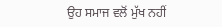ਉਹ ਸਮਾਜ ਵਲੋਂ ਮੁੱਖ ਨਹੀਂ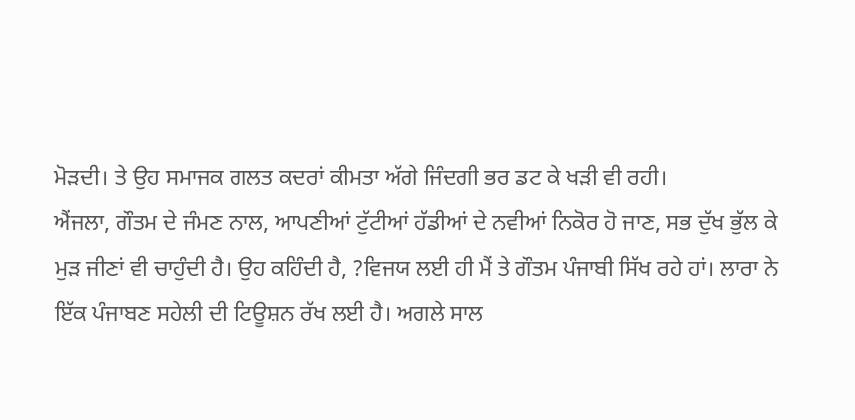ਮੋੜਦੀ। ਤੇ ਉਹ ਸਮਾਜਕ ਗਲਤ ਕਦਰਾਂ ਕੀਮਤਾ ਅੱਗੇ ਜਿੰਦਗੀ ਭਰ ਡਟ ਕੇ ਖੜੀ ਵੀ ਰਹੀ।
ਐਂਜਲਾ, ਗੌਤਮ ਦੇ ਜੰਮਣ ਨਾਲ, ਆਪਣੀਆਂ ਟੁੱਟੀਆਂ ਹੱਡੀਆਂ ਦੇ ਨਵੀਆਂ ਨਿਕੋਰ ਹੋ ਜਾਣ, ਸਭ ਦੁੱਖ ਭੁੱਲ ਕੇ ਮੁੜ ਜੀਣਾਂ ਵੀ ਚਾਹੁੰਦੀ ਹੈ। ਉਹ ਕਹਿੰਦੀ ਹੈ, ?ਵਿਜਯ ਲਈ ਹੀ ਮੈਂ ਤੇ ਗੌਤਮ ਪੰਜਾਬੀ ਸਿੱਖ ਰਹੇ ਹਾਂ। ਲਾਰਾ ਨੇ ਇੱਕ ਪੰਜਾਬਣ ਸਹੇਲੀ ਦੀ ਟਿਊਸ਼ਨ ਰੱਖ ਲਈ ਹੈ। ਅਗਲੇ ਸਾਲ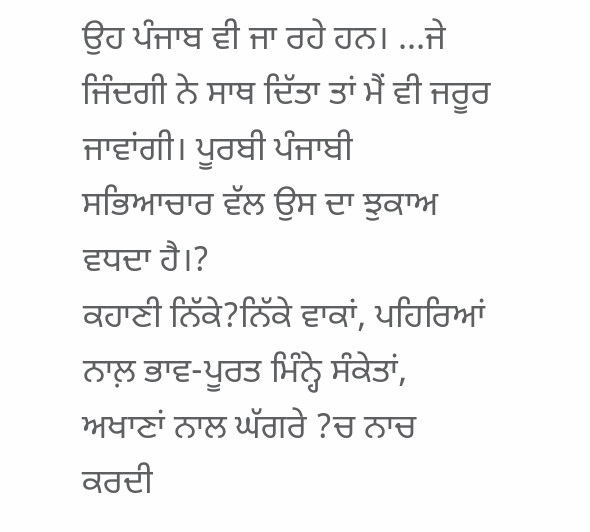ਉਹ ਪੰਜਾਬ ਵੀ ਜਾ ਰਹੇ ਹਨ। ...ਜੇ ਜਿੰਦਗੀ ਨੇ ਸਾਥ ਦਿੱਤਾ ਤਾਂ ਮੈਂ ਵੀ ਜਰੂਰ ਜਾਵਾਂਗੀ। ਪੂਰਬੀ ਪੰਜਾਬੀ ਸਭਿਆਚਾਰ ਵੱਲ ਉਸ ਦਾ ਝੁਕਾਅ ਵਧਦਾ ਹੈ।?
ਕਹਾਣੀ ਨਿੱਕੇ?ਨਿੱਕੇ ਵਾਕਾਂ, ਪਹਿਰਿਆਂ ਨਾਲ਼ ਭਾਵ-ਪੂਰਤ ਮਿੰਨ੍ਹੇ ਸੰਕੇਤਾਂ, ਅਖਾਣਾਂ ਨਾਲ ਘੱਗਰੇ ?ਚ ਨਾਚ ਕਰਦੀ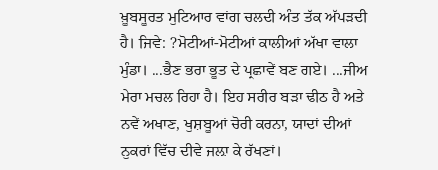ਖ਼ੂਬਸੂਰਤ ਮੁਟਿਆਰ ਵਾਂਗ ਚਲਦੀ ਅੰਤ ਤੱਕ ਅੱਪੜਦੀ ਹੈ। ਜਿਵੇ: ?ਮੋਟੀਆਂ-ਮੋਟੀਆਂ ਕਾਲੀਆਂ ਅੱਖਾ ਵਾਲਾ ਮੁੰਡਾ। ...ਭੈਣ ਭਰਾ ਭੂਤ ਦੇ ਪ੍ਰਛਾਵੇਂ ਬਣ ਗਏ। ...ਜੀਅ ਮੇਰਾ ਮਚਲ ਰਿਹਾ ਹੈ। ਇਹ ਸਰੀਰ ਬੜਾ ਢੀਠ ਹੈ ਅਤੇ ਨਵੇਂ ਅਖਾਣ, ਖੁਸ਼ਬੂਆਂ ਚੋਰੀ ਕਰਨਾ, ਯਾਦਾਂ ਦੀਆਂ ਨੁਕਰਾਂ ਵਿੱਚ ਦੀਵੇ ਜਲ਼ਾ ਕੇ ਰੱਖਣਾਂ।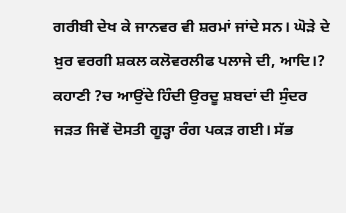ਗਰੀਬੀ ਦੇਖ ਕੇ ਜਾਨਵਰ ਵੀ ਸ਼ਰਮਾਂ ਜਾਂਦੇ ਸਨ। ਘੋੜੇ ਦੇ ਖ਼ੁਰ ਵਰਗੀ ਸ਼ਕਲ ਕਲੋਵਰਲੀਫ ਪਲਾਜੇ ਦੀ, ਆਦਿ।? ਕਹਾਣੀ ?ਚ ਆਉਂਦੇ ਹਿੰਦੀ ਉਰਦੂ ਸ਼ਬਦਾਂ ਦੀ ਸੁੰਦਰ ਜੜਤ ਜਿਵੇਂ ਦੋਸਤੀ ਗੂੜ੍ਹਾ ਰੰਗ ਪਕੜ ਗਈ। ਸੱਭ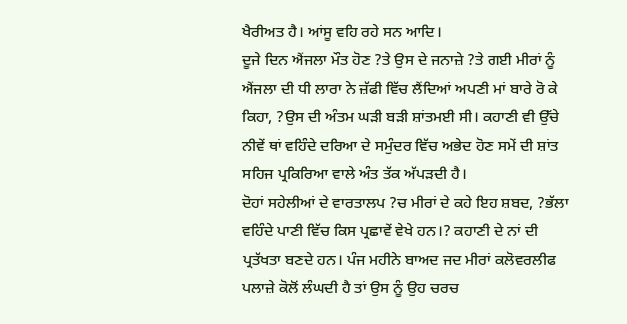ਖੈਰੀਅਤ ਹੈ। ਆਂਸੂ ਵਹਿ ਰਹੇ ਸਨ ਆਦਿ।
ਦੂਜੇ ਦਿਨ ਐਂਜਲਾ ਮੌਤ ਹੋਣ ?ਤੇ ਉਸ ਦੇ ਜਨਾਜ਼ੇ ?ਤੇ ਗਈ ਮੀਰਾਂ ਨੂੰ ਐਂਜਲਾ ਦੀ ਧੀ ਲਾਰਾ ਨੇ ਜ਼ੱਫੀ ਵਿੱਚ ਲੈਂਦਿਆਂ ਅਪਣੀ ਮਾਂ ਬਾਰੇ ਰੋ ਕੇ ਕਿਹਾ, ?ਉਸ ਦੀ ਅੰਤਮ ਘੜੀ ਬੜੀ ਸ਼ਾਂਤਮਈ ਸੀ। ਕਹਾਣੀ ਵੀ ਉੱਚੇ ਨੀਵੇਂ ਥਾਂ ਵਹਿੰਦੇ ਦਰਿਆ ਦੇ ਸਮੁੰਦਰ ਵਿੱਚ ਅਭੇਦ ਹੋਣ ਸਮੇਂ ਦੀ ਸ਼ਾਂਤ ਸਹਿਜ ਪ੍ਰਕਿਰਿਆ ਵਾਲੇ ਅੰਤ ਤੱਕ ਅੱਪੜਦੀ ਹੈ।
ਦੋਹਾਂ ਸਹੇਲੀਆਂ ਦੇ ਵਾਰਤਾਲਪ ?ਚ ਮੀਰਾਂ ਦੇ ਕਹੇ ਇਹ ਸ਼ਬਦ, ?ਭੱਲਾ ਵਹਿੰਦੇ ਪਾਣੀ ਵਿੱਚ ਕਿਸ ਪ੍ਰਛਾਵੇਂ ਵੇਖੇ ਹਨ।? ਕਹਾਣੀ ਦੇ ਨਾਂ ਦੀ ਪ੍ਰਤੱਖਤਾ ਬਣਦੇ ਹਨ। ਪੰਜ ਮਹੀਨੇ ਬਾਅਦ ਜਦ ਮੀਰਾਂ ਕਲੋਵਰਲੀਫ ਪਲਾਜ਼ੇ ਕੋਲੋਂ ਲੰਘਦੀ ਹੈ ਤਾਂ ਉਸ ਨੂੰ ਉਹ ਚਰਚ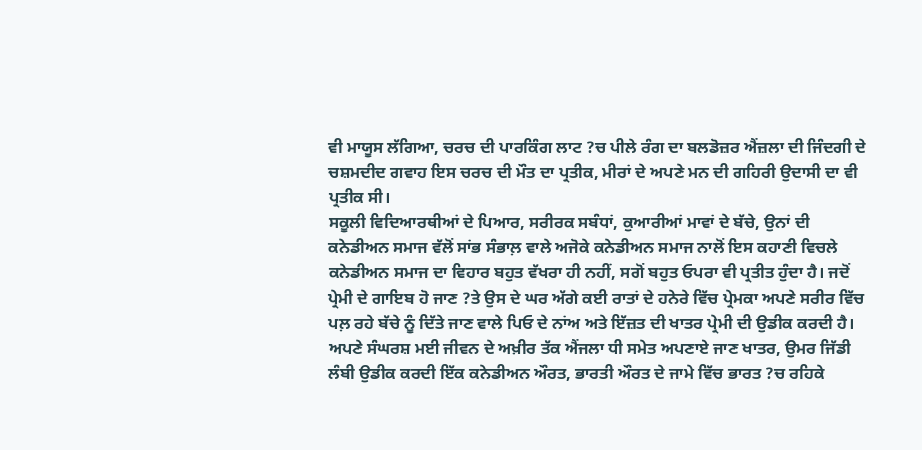ਵੀ ਮਾਯੂਸ ਲੱਗਿਆ, ਚਰਚ ਦੀ ਪਾਰਕਿੰਗ ਲਾਟ ?ਚ ਪੀਲੇ ਰੰਗ ਦਾ ਬਲਡੋਜ਼ਰ ਐਂਜ਼ਲਾ ਦੀ ਜਿੰਦਗੀ ਦੇ ਚਸ਼ਮਦੀਦ ਗਵਾਹ ਇਸ ਚਰਚ ਦੀ ਮੌਤ ਦਾ ਪ੍ਰਤੀਕ, ਮੀਰਾਂ ਦੇ ਅਪਣੇ ਮਨ ਦੀ ਗਹਿਰੀ ਉਦਾਸੀ ਦਾ ਵੀ ਪ੍ਰਤੀਕ ਸੀ।
ਸਕੂਲੀ ਵਿਦਿਆਰਥੀਆਂ ਦੇ ਪਿਆਰ, ਸਰੀਰਕ ਸਬੰਧਾਂ, ਕੁਆਰੀਆਂ ਮਾਵਾਂ ਦੇ ਬੱਚੇ, ਉਨਾਂ ਦੀ ਕਨੇਡੀਅਨ ਸਮਾਜ ਵੱਲੋਂ ਸਾਂਭ ਸੰਭਾਲ਼ ਵਾਲੇ ਅਜੋਕੇ ਕਨੇਡੀਅਨ ਸਮਾਜ ਨਾਲੋਂ ਇਸ ਕਹਾਣੀ ਵਿਚਲੇ ਕਨੇਡੀਅਨ ਸਮਾਜ ਦਾ ਵਿਹਾਰ ਬਹੁਤ ਵੱਖਰਾ ਹੀ ਨਹੀਂ, ਸਗੋਂ ਬਹੁਤ ਓਪਰਾ ਵੀ ਪ੍ਰਤੀਤ ਹੁੰਦਾ ਹੈ। ਜਦੋਂ ਪ੍ਰੇਮੀ ਦੇ ਗਾਇਬ ਹੋ ਜਾਣ ?ਤੇ ਉਸ ਦੇ ਘਰ ਅੱਗੇ ਕਈ ਰਾਤਾਂ ਦੇ ਹਨੇਰੇ ਵਿੱਚ ਪ੍ਰੇਮਕਾ ਅਪਣੇ ਸਰੀਰ ਵਿੱਚ ਪਲ਼ ਰਹੇ ਬੱਚੇ ਨੂੰ ਦਿੱਤੇ ਜਾਣ ਵਾਲੇ ਪਿਓ ਦੇ ਨਾਂਅ ਅਤੇ ਇੱਜ਼ਤ ਦੀ ਖਾਤਰ ਪ੍ਰੇਮੀ ਦੀ ਉਡੀਕ ਕਰਦੀ ਹੈ। ਅਪਣੇ ਸੰਘਰਸ਼ ਮਈ ਜੀਵਨ ਦੇ ਅਖ਼ੀਰ ਤੱਕ ਐਂਜਲਾ ਧੀ ਸਮੇਤ ਅਪਣਾਏ ਜਾਣ ਖਾਤਰ, ਉਮਰ ਜਿੱਡੀ ਲੰਬੀ ਉਡੀਕ ਕਰਦੀ ਇੱਕ ਕਨੇਡੀਅਨ ਔਰਤ, ਭਾਰਤੀ ਔਰਤ ਦੇ ਜਾਮੇ ਵਿੱਚ ਭਾਰਤ ?ਚ ਰਹਿਕੇ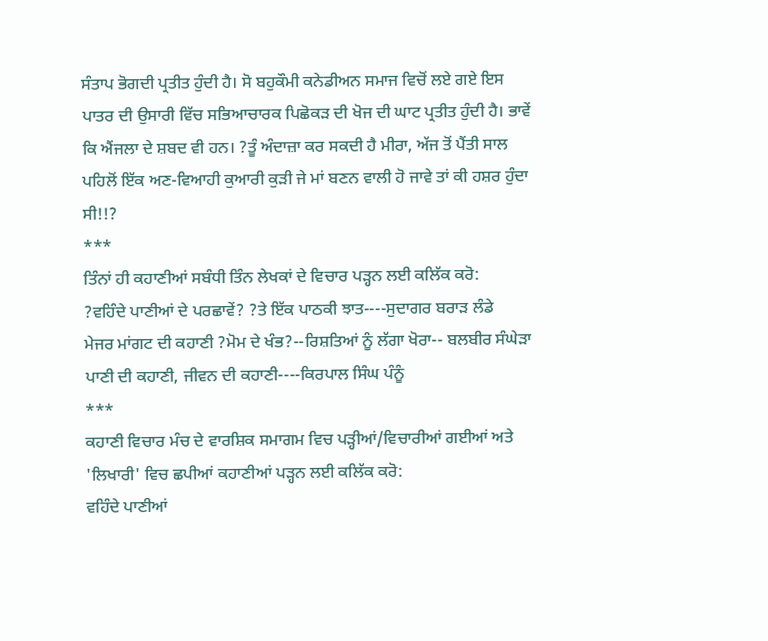ਸੰਤਾਪ ਭੋਗਦੀ ਪ੍ਰਤੀਤ ਹੁੰਦੀ ਹੈ। ਸੋ ਬਹੁਕੌਮੀ ਕਨੇਡੀਅਨ ਸਮਾਜ ਵਿਚੋਂ ਲਏ ਗਏ ਇਸ ਪਾਤਰ ਦੀ ਉਸਾਰੀ ਵਿੱਚ ਸਭਿਆਚਾਰਕ ਪਿਛੋਕੜ ਦੀ ਖੋਜ ਦੀ ਘਾਟ ਪ੍ਰਤੀਤ ਹੁੰਦੀ ਹੈ। ਭਾਵੇਂ ਕਿ ਐਂਜਲਾ ਦੇ ਸ਼ਬਦ ਵੀ ਹਨ। ?ਤੂੰ ਅੰਦਾਜ਼ਾ ਕਰ ਸਕਦੀ ਹੈ ਮੀਰਾ, ਅੱਜ ਤੋਂ ਪੈਂਤੀ ਸਾਲ ਪਹਿਲੋਂ ਇੱਕ ਅਣ-ਵਿਆਹੀ ਕੁਆਰੀ ਕੁੜੀ ਜੇ ਮਾਂ ਬਣਨ ਵਾਲੀ ਹੋ ਜਾਵੇ ਤਾਂ ਕੀ ਹਸ਼ਰ ਹੁੰਦਾ ਸੀ!!?
***
ਤਿੰਨਾਂ ਹੀ ਕਹਾਣੀਆਂ ਸਬੰਧੀ ਤਿੰਨ ਲੇਖਕਾਂ ਦੇ ਵਿਚਾਰ ਪੜ੍ਹਨ ਲਈ ਕਲਿੱਕ ਕਰੋ:
?ਵਹਿੰਦੇ ਪਾਣੀਆਂ ਦੇ ਪਰਛਾਵੇਂ? ?ਤੇ ਇੱਕ ਪਾਠਕੀ ਝਾਤ----ਸੁਦਾਗਰ ਬਰਾੜ ਲੰਡੇ
ਮੇਜਰ ਮਾਂਗਟ ਦੀ ਕਹਾਣੀ ?ਮੋਮ ਦੇ ਖੰਭ?--ਰਿਸ਼ਤਿਆਂ ਨੂੰ ਲੱਗਾ ਖੋਰਾ-- ਬਲਬੀਰ ਸੰਘੇੜਾ
ਪਾਣੀ ਦੀ ਕਹਾਣੀ, ਜੀਵਨ ਦੀ ਕਹਾਣੀ----ਕਿਰਪਾਲ ਸਿੰਘ ਪੰਨੂੰ
***
ਕਹਾਣੀ ਵਿਚਾਰ ਮੰਚ ਦੇ ਵਾਰਸ਼ਿਕ ਸਮਾਗਮ ਵਿਚ ਪੜ੍ਹੀਆਂ/ਵਿਚਾਰੀਆਂ ਗਈਆਂ ਅਤੇ 'ਲਿਖਾਰੀ' ਵਿਚ ਛਪੀਆਂ ਕਹਾਣੀਆਂ ਪੜ੍ਹਨ ਲਈ ਕਲਿੱਕ ਕਰੋ:
ਵਹਿੰਦੇ ਪਾਣੀਆਂ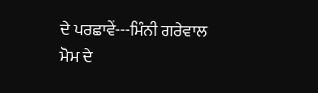ਦੇ ਪਰਛਾਵੇਂ---ਮਿੰਨੀ ਗਰੇਵਾਲ
ਮੋਮ ਦੇ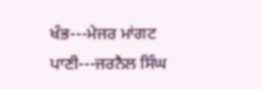ਖੰਭ---ਮੇਜਰ ਮਾਂਗਟ
ਪਾਣੀ---ਜਰਨੈਲ ਸਿੰਘ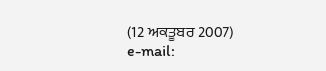(12 ਅਕਤੂਬਰ 2007)
e-mail: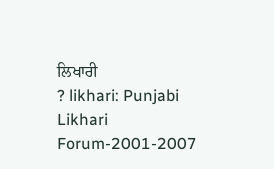ਲਿਖਾਰੀ
? likhari: Punjabi Likhari Forum-2001-2007